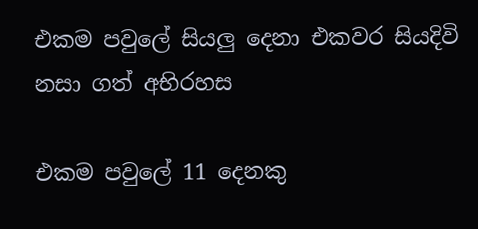එකම පවුලේ සියලු දෙනා එකවර සියදිවි නසා ගත් අභිරහස

එකම පවුලේ 11 දෙනකු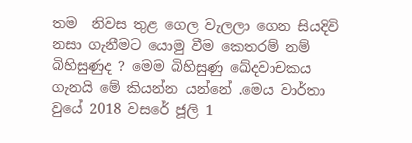තම  නිවස තුළ ගෙල වැලලා ගෙන සියදිවි නසා ගැනීමට යොමු වීම කෙතරම් නම් බිහිසුණුද ? මෙම බිහිසුණු ඛේදවාචකය ගැනයි මේ කියන්න යන්නේ .මෙය වාර්තා වුයේ 2018 වසරේ ජූලි 1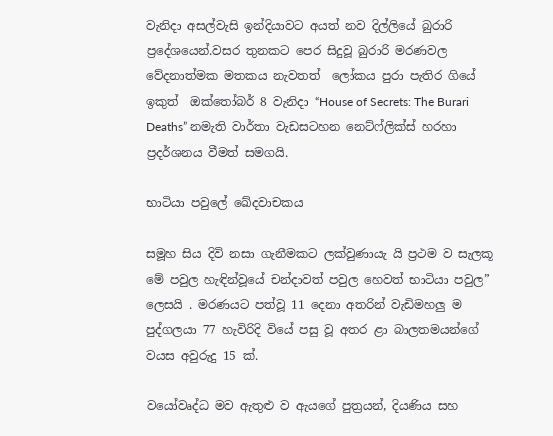වැනිදා අසල්වැසි ඉන්දියාවට අයත් නව දිල්ලියේ බුරාරි ප්‍රදේශයෙන්.වසර තුනකට පෙර සිදුවූ බුරාරි මරණවල වේදනාත්මක මතකය නැවතත්  ලෝකය පුරා පැතිර ගියේ ඉකුත්  ඔක්තෝබර් 8 වැනිදා “House of Secrets: The Burari Deaths” නමැති වාර්තා වැඩසටහන නෙට්ෆ්ලික්ස් හරහා ප්‍රදර්ශනය වීමත් සමගයි.

භාටියා පවුලේ ඛේදවාචකය

සමූහ සිය දිවි නසා ගැනීමකට ලක්වුණායැ යි ප්‍රථම ව සැලකූ මේ පවුල හැඳින්වූයේ චන්දාවත් පවුල හෙවත් භාටියා පවුල” ලෙසයි . මරණයට පත්වූ 11 දෙනා අතරින් වැඩිමහලු ම පුද්ගලයා 77 හැවිරිදි වියේ පසු වූ අතර ළා බාලතමයන්ගේ වයස අවුරුදු 15 ක්.

වයෝවෘද්ධ මව ඇතුළු ව ඇයගේ පුත්‍රයන්, දියණිය සහ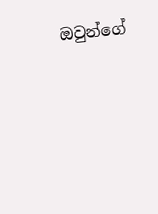ඔවුන්ගේ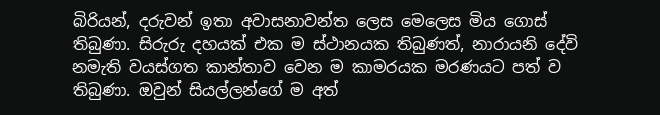බිරියන්, දරුවන් ඉතා අවාසනාවන්ත ලෙස මෙලෙස මිය ගොස් තිබුණා. සිරුරු දහයක් එක ම ස්ථානයක තිබුණත්, නාරායනි දේවි නමැති වයස්ගත කාන්තාව වෙන ම කාමරයක මරණයට පත් ව තිබුණා. ඔවුන් සියල්ලන්ගේ ම අත්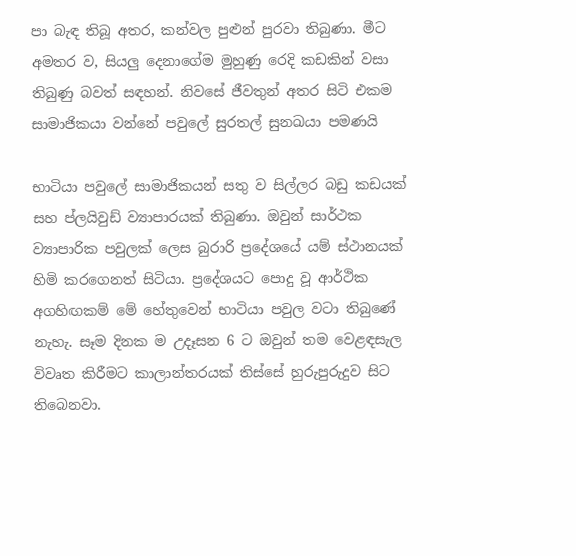පා බැඳ තිබූ අතර, කන්වල පුළුන් පුරවා තිබුණා. මීට අමතර ව, සියලු දෙනාගේම මුහුණු රෙදි කඩකින් වසා තිබුණු බවත් සඳහන්. නිවසේ ජීවතුන් අතර සිටි එකම සාමාජිකයා වන්නේ පවුලේ සුරතල් සුනඛයා පමණයි

භාටියා පවුලේ සාමාජිකයන් සතු ව සිල්ලර බඩු කඩයක් සහ ප්ලයිවුඩ් ව්‍යාපාරයක් තිබුණා. ඔවුන් සාර්ථක ව්‍යාපාරික පවුලක් ලෙස බුරාරි ප්‍රදේශයේ යම් ස්ථානයක් හිමි කරගෙනත් සිටියා. ප්‍රදේශයට පොදු වූ ආර්ථික අගහිඟකම් මේ හේතුවෙන් භාටියා පවුල වටා තිබුණේ නැහැ. සෑම දිනක ම උදෑසන 6 ට ඔවුන් තම වෙළඳසැල විවෘත කිරීමට කාලාන්තරයක් තිස්සේ හුරුපුරුදුව සිට තිබෙනවා.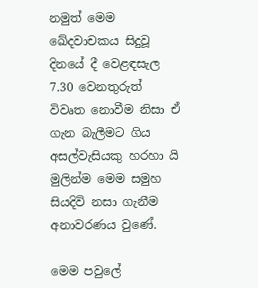නමුත් මෙම ඛේදවාචකය සිදුවූ   දිනයේ දී වෙළඳසැල 7.30 වෙනතුරුත් විවෘත නොවීම නිසා ඒ ගැන බැලීමට ගිය අසල්වැසියකු හරහා යි මුලින්ම මෙම සමුහ සියදිවි නසා ගැනීම අනාවරණය වුණේ.

මෙම පවුලේ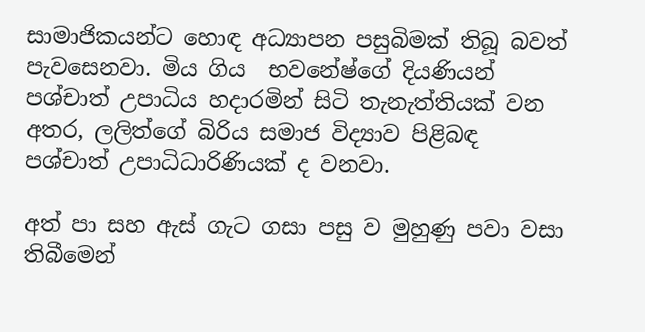සාමාජිකයන්ට හොඳ අධ්‍යාපන පසුබිමක් තිබූ බවත් පැවසෙනවා. මිය ගිය  භවනේෂ්ගේ දියණියන් පශ්චාත් උපාධිය හදාරමින් සිටි තැනැත්තියක් වන  අතර, ලලිත්ගේ බිරිය සමාජ විද්‍යාව පිළිබඳ පශ්චාත් උපාධිධාරිණියක් ද වනවා.

අත් පා සහ ඇස් ගැට ගසා පසු ව මුහුණු පවා වසා තිබීමෙන්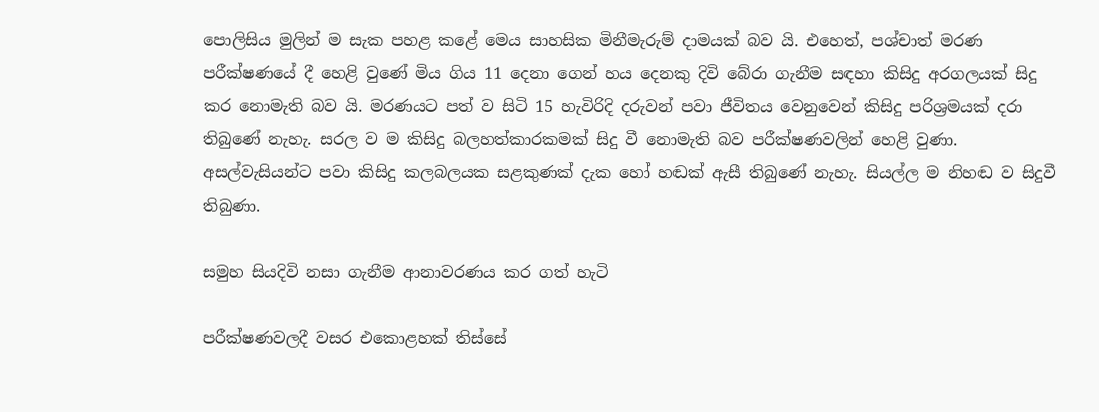පොලිසිය මුලින් ම සැක පහළ කළේ මෙය සාහසික මිනීමැරුම් දාමයක් බව යි. එහෙත්, පශ්චාත් මරණ පරීක්ෂණයේ දී හෙළි වුණේ මිය ගිය 11 දෙනා ගෙන් හය දෙනකු දිවි බේරා ගැනීම සඳහා කිසිදු අරගලයක් සිදු කර නොමැති බව යි. මරණයට පත් ව සිටි 15 හැවිරිදි දරුවන් පවා ජීවිතය වෙනුවෙන් කිසිදු පරිශ්‍රමයක් දරා තිබුණේ නැහැ. සරල ව ම කිසිදු බලහත්කාරකමක් සිදු වී නොමැති බව පරීක්ෂණවලින් හෙළි වුණා. අසල්වැසියන්ට පවා කිසිදු කලබලයක සළකුණක් දැක හෝ හඬක් ඇසී තිබුණේ නැහැ. සියල්ල ම නිහඬ ව සිදුවී තිබුණා.

සමුහ සියදිවි නසා ගැනීම ආනාවරණය කර ගත් හැටි

පරීක්ෂණවලදී වසර එකොළහක් තිස්සේ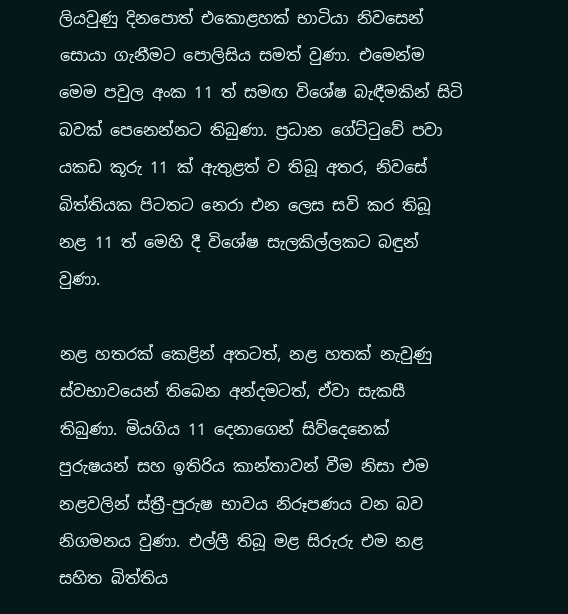ලියවුණු දිනපොත් එකොළහක් භාටියා නිවසෙන් සොයා ගැනීමට පොලිසිය සමත් වුණා. එමෙන්ම  මෙම පවුල අංක 11 ත් සමඟ විශේෂ බැඳීමකින් සිටි බවක් පෙනෙන්නට තිබුණා. ප්‍රධාන ගේට්ටුවේ පවා යකඩ කූරු 11 ක් ඇතුළත් ව තිබූ අතර, නිවසේ බිත්තියක පිටතට නෙරා එන ලෙස සවි කර තිබූ නළ 11 ත් මෙහි දී විශේෂ සැලකිල්ලකට බඳුන් වුණා.

නළ හතරක් කෙළින් අතටත්, නළ හතක් නැවුණු ස්වභාවයෙන් තිබෙන අන්දමටත්, ඒවා සැකසී තිබුණා. මියගිය 11 දෙනාගෙන් සිව්දෙනෙක් පුරුෂයන් සහ ඉතිරිය කාන්තාවන් වීම නිසා එම නළවලින් ස්ත්‍රී-පුරුෂ භාවය නිරූපණය වන බව නිගමනය වුණා. එල්ලී තිබූ මළ සිරුරු එම නළ සහිත බිත්තිය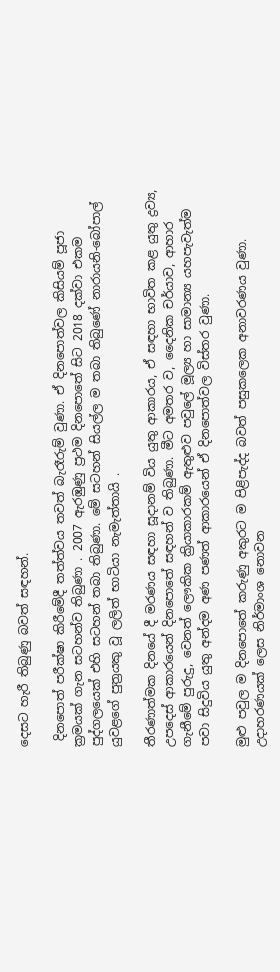දෙසට හැරී තිබුණු බවත් සඳහන්.

 දිනපොත් පරීක්ෂා කිරීමේදී තත්ත්වය තවත් බැරෑරුම් වුණා. ඒ දිනපොත්වල කිසියම් පූජා ක්‍රමයක් ගැන සටහන්ව තිබුණා . 2007 ඇරඹුණු ප්‍රථම දිනපොතේ සිට 2018 දක්වා එකම පුද්ගලයෙක් එහි සටහන් තබා තිබුණා. මේ සටහන් සියල්ල ම තබා තිබුණේ නාරායනි-බෝපාල් යුවළගේ පුත්‍රයකු වූ ලලිත් භාටියා නැමැත්තායි .

තීරණාත්මක දිනයේ දී මරණය සඳහා සූදානම් විය යුතු ආකාරය, ඒ සඳහා භාවිත කළ යුතු ද්‍රව්‍ය, උපදෙස් ආකාරයෙන් දිනපොතේ සඳහන් ව තිබුණා. මීට අමතර ව, දෛනික චර්යාව, ආහාර ගැනීමේ පුරුදු, වෙනත් ලෞකික ක්‍රියාකාරකම් ඇතුළුව පවුලේ මූල්‍ය හා සාමාන්‍ය යහපැවැත්ම පවා සිදුවිය යුතු අන්දම අණ පණත් ආකාරයෙන් ඒ දිනපොත්වල විස්තර වුණා.

මුළු පවුල ම දිනපොතේ කරුණු අකුරට ම පිළිපැද්ද බවත් පසුකලෙක අනාවරණය වුණා. උදාහරණයක් ලෙස නිර්මාංශ නොවන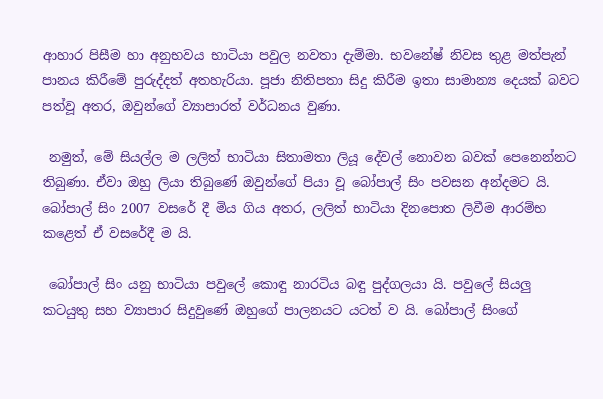ආහාර පිසීම හා අනුභවය භාටියා පවුල නවතා දැම්මා. භවනේෂ් නිවස තුළ මත්පැන් පානය කිරීමේ පුරුද්දත් අතහැරියා. පූජා නිතිපතා සිදු කිරීම ඉතා සාමාන්‍ය දෙයක් බවට පත්වූ අතර, ඔවුන්ගේ ව්‍යාපාරත් වර්ධනය වුණා.

 නමුත්, මේ සියල්ල ම ලලිත් භාටියා සිතාමතා ලියූ දේවල් නොවන බවක් පෙනෙන්නට තිබුණා. ඒවා ඔහු ලියා තිබුණේ ඔවුන්ගේ පියා වූ බෝපාල් සිං පවසන අන්දමට යි. බෝපාල් සිං 2007 වසරේ දී මිය ගිය අතර, ලලිත් භාටියා දිනපොත ලිවීම ආරම්භ කළෙත් ඒ වසරේදී ම යි.

 බෝපාල් සිං යනු භාටියා පවුලේ කොඳු නාරටිය බඳු පුද්ගලයා යි. පවුලේ සියලු කටයුතු සහ ව්‍යාපාර සිදුවුණේ ඔහුගේ පාලනයට යටත් ව යි. බෝපාල් සිංගේ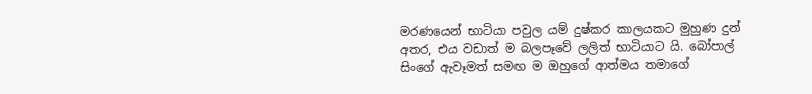මරණයෙන් භාටියා පවුල යම් දුෂ්කර කාලයකට මුහුණ දුන් අතර, එය වඩාත් ම බලපෑවේ ලලිත් භාටියාට යි. බෝපාල් සිංගේ ඇවෑමත් සමඟ ම ඔහුගේ ආත්මය තමාගේ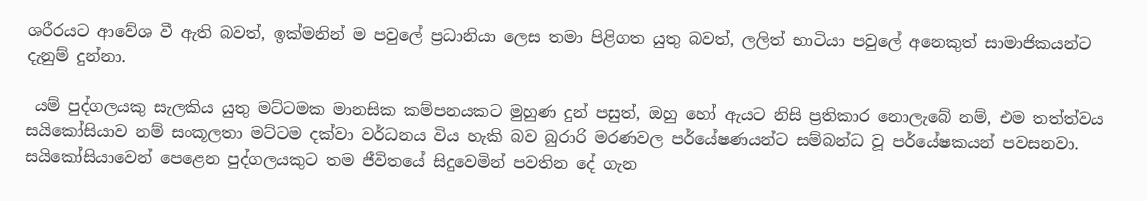ශරීරයට ආවේශ වී ඇති බවත්, ඉක්මනින් ම පවුලේ ප්‍රධානියා ලෙස තමා පිළිගත යුතු බවත්, ලලිත් භාටියා පවුලේ අනෙකුත් සාමාජිකයන්ට දැනුම් දුන්නා.

 යම් පුද්ගලයකු සැලකිය යුතු මට්ටමක මානසික කම්පනයකට මුහුණ දුන් පසුත්, ඔහු හෝ ඇයට නිසි ප්‍රතිකාර නොලැබේ නම්, එම තත්ත්වය සයිකෝසියාව නම් සංකූලතා මට්ටම දක්වා වර්ධනය විය හැකි බව බුරාරි මරණවල පර්යේෂණයන්ට සම්බන්ධ වූ පර්යේෂකයන් පවසනවා. සයිකෝසියාවෙන් පෙළෙන පුද්ගලයකුට තම ජීවිතයේ සිදුවෙමින් පවතින දේ ගැන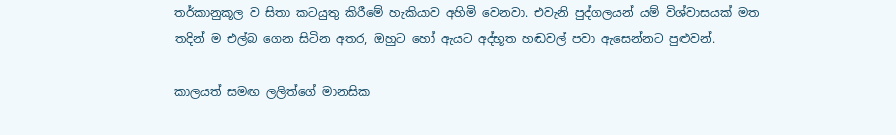තර්කානුකූල ව සිතා කටයුතු කිරීමේ හැකියාව අහිමි වෙනවා. එවැනි පුද්ගලයන් යම් විශ්වාසයක් මත තදින් ම එල්බ ගෙන සිටින අතර, ඔහුට හෝ ඇයට අද්භූත හඬවල් පවා ඇසෙන්නට පුළුවන්.

කාලයත් සමඟ ලලිත්ගේ මානසික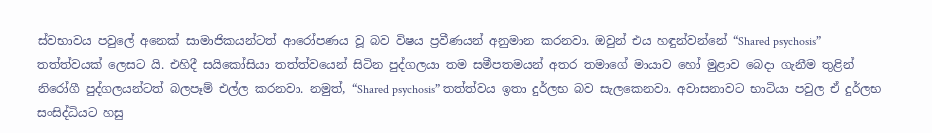ස්වභාවය පවුලේ අනෙක් සාමාජිකයන්ටත් ආරෝපණය වූ බව විෂය ප්‍රවීණයන් අනුමාන කරනවා. ඔවුන් එය හඳුන්වන්නේ “Shared psychosis” තත්ත්වයක් ලෙසට යි. එහිදී සයිකෝසියා තත්ත්වයෙන් සිටින පුද්ගලයා තම සමීපතමයන් අතර තමාගේ මායාව හෝ මුළාව බෙදා ගැනීම තුළින් නිරෝගී පුද්ගලයන්ටත් බලපෑම් එල්ල කරනවා. නමුත්, “Shared psychosis” තත්ත්වය ඉතා දුර්ලභ බව සැලකෙනවා. අවාසනාවට භාටියා පවුල ඒ දුර්ලභ සංසිද්ධියට හසු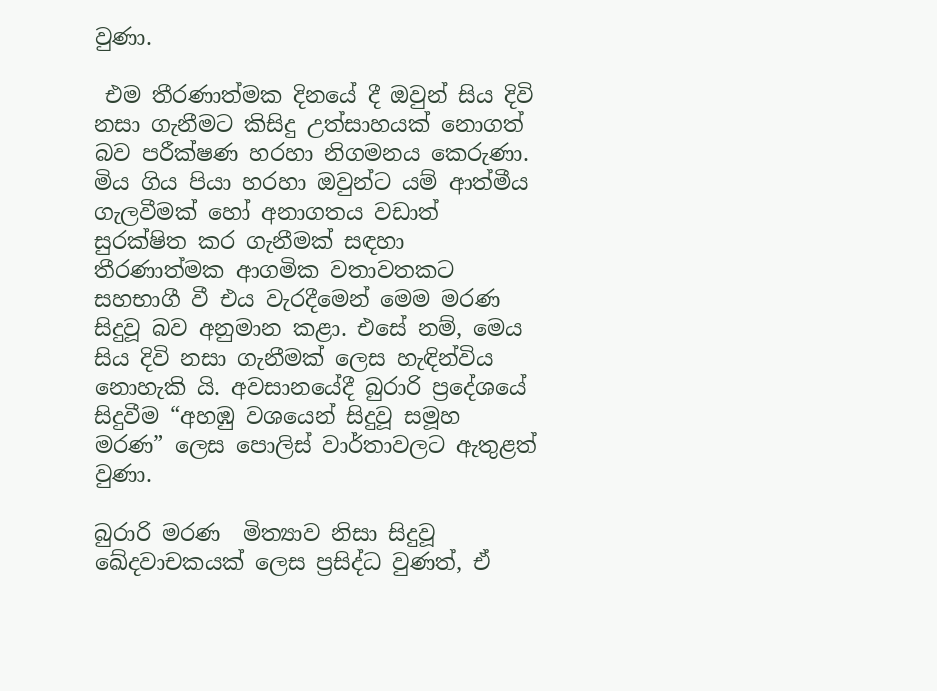වුණා.

 එම තීරණාත්මක දිනයේ දී ඔවුන් සිය දිවි නසා ගැනීමට කිසිදු උත්සාහයක් නොගත් බව පරීක්ෂණ හරහා නිගමනය කෙරුණා. මිය ගිය පියා හරහා ඔවුන්ට යම් ආත්මීය ගැලවීමක් හෝ අනාගතය වඩාත් සුරක්ෂිත කර ගැනීමක් සඳහා තීරණාත්මක ආගමික වතාවතකට සහභාගී වී එය වැරදීමෙන් මෙම මරණ සිදුවූ බව අනුමාන කළා. එසේ නම්, මෙය සිය දිවි නසා ගැනීමක් ලෙස හැඳින්විය නොහැකි යි. අවසානයේදී බුරාරි ප්‍රදේශයේ සිදුවීම “අහඹු වශයෙන් සිදුවූ සමූහ මරණ” ලෙස පොලිස් වාර්තාවලට ඇතුළත් වුණා.

බුරාරි මරණ  මිත්‍යාව නිසා සිදුවූ ඛේදවාචකයක් ලෙස ප්‍රසිද්ධ වුණත්, ඒ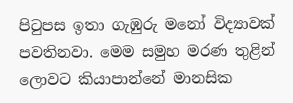පිටුපස ඉතා ගැඹුරු මනෝ විද්‍යාවක් පවතිනවා. මෙම සමුහ මරණ තුළින් ලොවට කියාපාන්නේ මානසික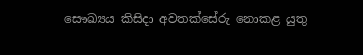සෞඛ්‍යය කිසිදා අවතක්සේරු නොකළ යුතු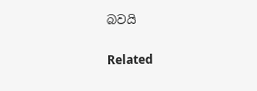බවයි

Related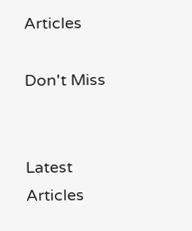Articles

Don't Miss


Latest Articles